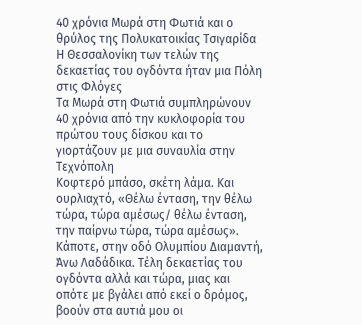40 χρόνια Μωρά στη Φωτιά και ο θρύλος της Πολυκατοικίας Τσιγαρίδα
Η Θεσσαλονίκη των τελών της δεκαετίας του ογδόντα ήταν μια Πόλη στις Φλόγες
Τα Μωρά στη Φωτιά συμπληρώνουν 40 χρόνια από την κυκλοφορία του πρώτου τους δίσκου και το γιορτάζουν με μια συναυλία στην Τεχνόπολη
Κοφτερό μπάσο, σκέτη λάμα. Και ουρλιαχτό, «Θέλω ένταση, την θέλω τώρα, τώρα αμέσως/ θέλω ένταση, την παίρνω τώρα, τώρα αμέσως». Κάποτε, στην οδό Ολυμπίου Διαμαντή, Άνω Λαδάδικα. Τέλη δεκαετίας του ογδόντα αλλά και τώρα, μιας και οπότε με βγάλει από εκεί ο δρόμος, βοούν στα αυτιά μου οι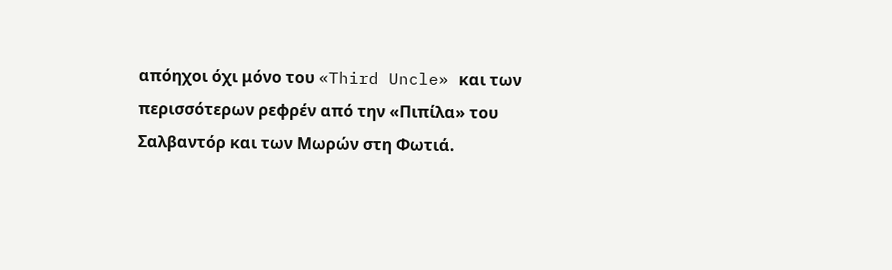απόηχοι όχι μόνο του «Third Uncle» και των περισσότερων ρεφρέν από την «Πιπίλα» του Σαλβαντόρ και των Μωρών στη Φωτιά.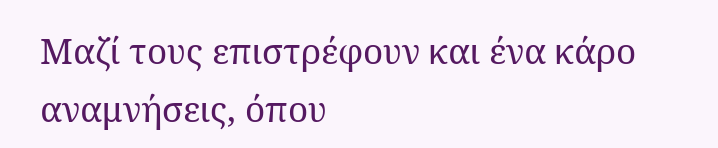Μαζί τους επιστρέφουν και ένα κάρο αναμνήσεις, όπου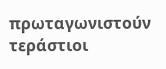πρωταγωνιστούν τεράστιοι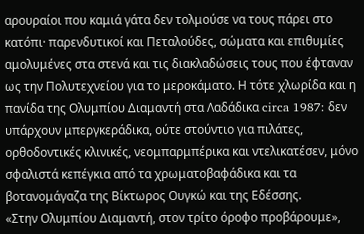αρουραίοι που καμιά γάτα δεν τολμούσε να τους πάρει στο κατόπι· παρενδυτικοί και Πεταλούδες, σώματα και επιθυμίες αμολυμένες στα στενά και τις διακλαδώσεις τους που έφταναν ως την Πολυτεχνείου για το μεροκάματο. Η τότε χλωρίδα και η πανίδα της Ολυμπίου Διαμαντή στα Λαδάδικα circa 1987: δεν υπάρχουν μπεργκεράδικα, ούτε στούντιο για πιλάτες, ορθοδοντικές κλινικές, νεομπαρμπέρικα και ντελικατέσεν, μόνο σφαλιστά κεπέγκια από τα χρωματοβαφάδικα και τα βοτανομάγαζα της Βίκτωρος Ουγκώ και της Εδέσσης.
«Στην Ολυμπίου Διαμαντή, στον τρίτο όροφο προβάρουμε»,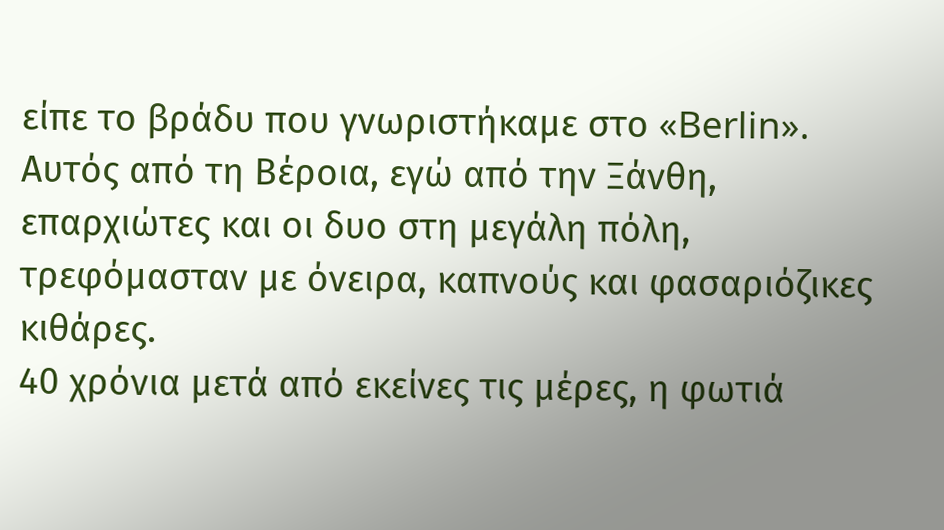είπε το βράδυ που γνωριστήκαμε στο «Berlin». Αυτός από τη Βέροια, εγώ από την Ξάνθη, επαρχιώτες και οι δυο στη μεγάλη πόλη, τρεφόμασταν με όνειρα, καπνούς και φασαριόζικες κιθάρες.
40 χρόνια μετά από εκείνες τις μέρες, η φωτιά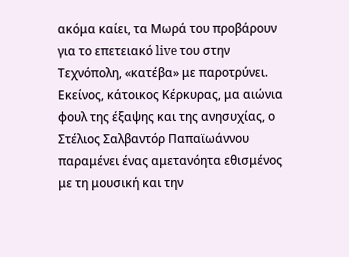ακόμα καίει, τα Μωρά του προβάρουν για το επετειακό live του στην Τεχνόπολη, «κατέβα» με παροτρύνει. Εκείνος, κάτοικος Κέρκυρας, μα αιώνια φουλ της έξαψης και της ανησυχίας, ο Στέλιος Σαλβαντόρ Παπαϊωάννου παραμένει ένας αμετανόητα εθισμένος με τη μουσική και την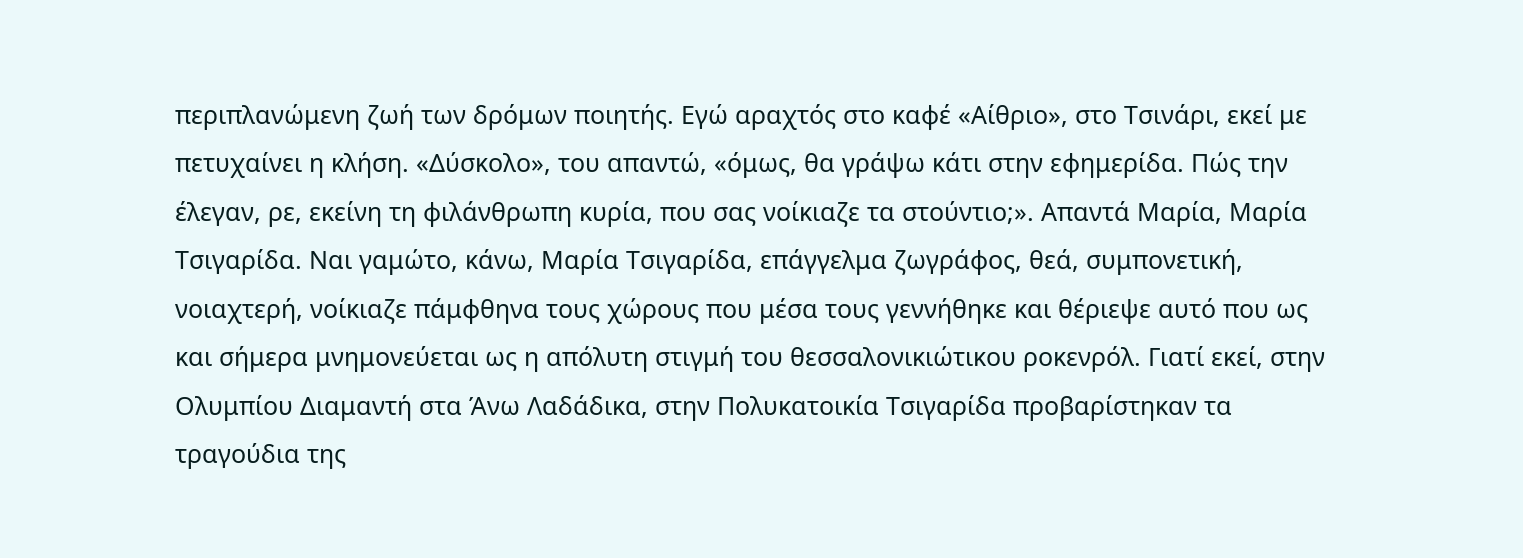περιπλανώμενη ζωή των δρόμων ποιητής. Εγώ αραχτός στο καφέ «Αίθριο», στο Τσινάρι, εκεί με πετυχαίνει η κλήση. «Δύσκολο», του απαντώ, «όμως, θα γράψω κάτι στην εφημερίδα. Πώς την έλεγαν, ρε, εκείνη τη φιλάνθρωπη κυρία, που σας νοίκιαζε τα στούντιο;». Απαντά Μαρία, Μαρία Τσιγαρίδα. Ναι γαμώτο, κάνω, Μαρία Τσιγαρίδα, επάγγελμα ζωγράφος, θεά, συμπονετική, νοιαχτερή, νοίκιαζε πάμφθηνα τους χώρους που μέσα τους γεννήθηκε και θέριεψε αυτό που ως και σήμερα μνημονεύεται ως η απόλυτη στιγμή του θεσσαλονικιώτικου ροκενρόλ. Γιατί εκεί, στην Ολυμπίου Διαμαντή στα Άνω Λαδάδικα, στην Πολυκατοικία Τσιγαρίδα προβαρίστηκαν τα τραγούδια της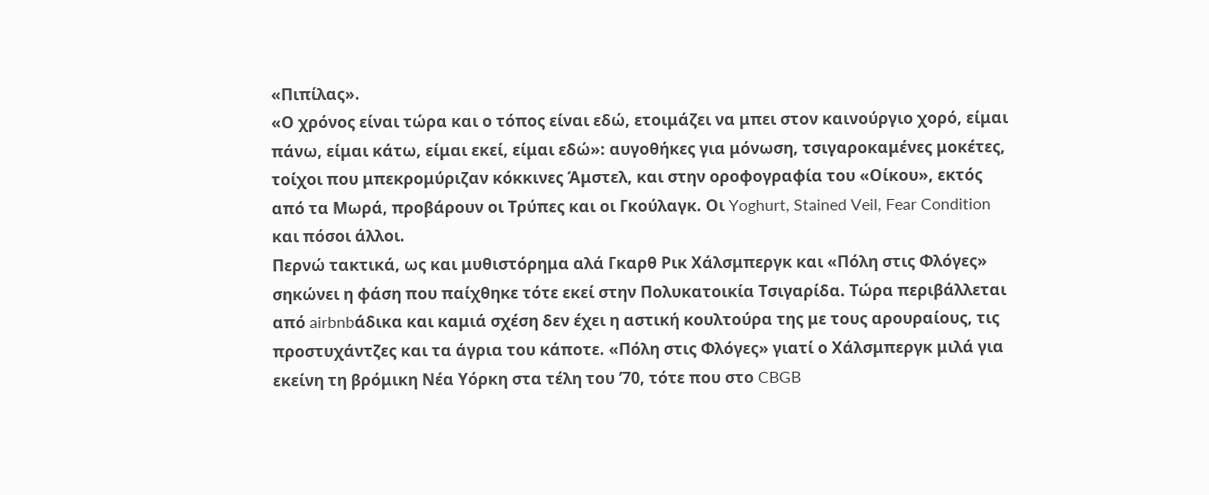«Πιπίλας».
«Ο χρόνος είναι τώρα και ο τόπος είναι εδώ, ετοιμάζει να μπει στον καινούργιο χορό, είμαι πάνω, είμαι κάτω, είμαι εκεί, είμαι εδώ»: αυγοθήκες για μόνωση, τσιγαροκαμένες μοκέτες, τοίχοι που μπεκρομύριζαν κόκκινες Άμστελ, και στην οροφογραφία του «Οίκου», εκτός από τα Μωρά, προβάρουν οι Τρύπες και οι Γκούλαγκ. Οι Yoghurt, Stained Veil, Fear Condition και πόσοι άλλοι.
Περνώ τακτικά, ως και μυθιστόρημα αλά Γκαρθ Ρικ Χάλσμπεργκ και «Πόλη στις Φλόγες» σηκώνει η φάση που παίχθηκε τότε εκεί στην Πολυκατοικία Τσιγαρίδα. Τώρα περιβάλλεται από airbnbάδικα και καμιά σχέση δεν έχει η αστική κουλτούρα της με τους αρουραίους, τις προστυχάντζες και τα άγρια του κάποτε. «Πόλη στις Φλόγες» γιατί ο Χάλσμπεργκ μιλά για εκείνη τη βρόμικη Νέα Υόρκη στα τέλη του ’70, τότε που στο CBGB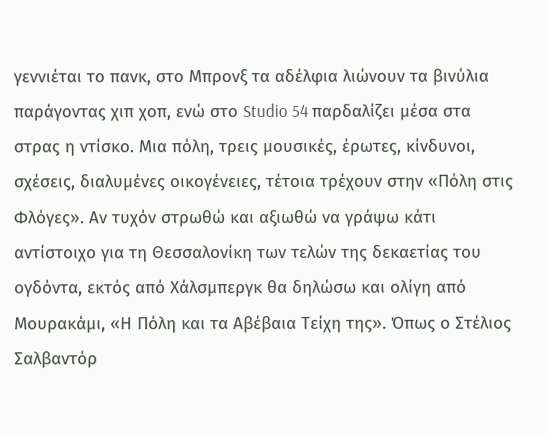γεννιέται το πανκ, στο Μπρονξ τα αδέλφια λιώνουν τα βινύλια παράγοντας χιπ χοπ, ενώ στο Studio 54 παρδαλίζει μέσα στα στρας η ντίσκο. Μια πόλη, τρεις μουσικές, έρωτες, κίνδυνοι, σχέσεις, διαλυμένες οικογένειες, τέτοια τρέχουν στην «Πόλη στις Φλόγες». Αν τυχόν στρωθώ και αξιωθώ να γράψω κάτι αντίστοιχο για τη Θεσσαλονίκη των τελών της δεκαετίας του ογδόντα, εκτός από Χάλσμπεργκ θα δηλώσω και ολίγη από Μουρακάμι, «Η Πόλη και τα Αβέβαια Τείχη της». Όπως ο Στέλιος Σαλβαντόρ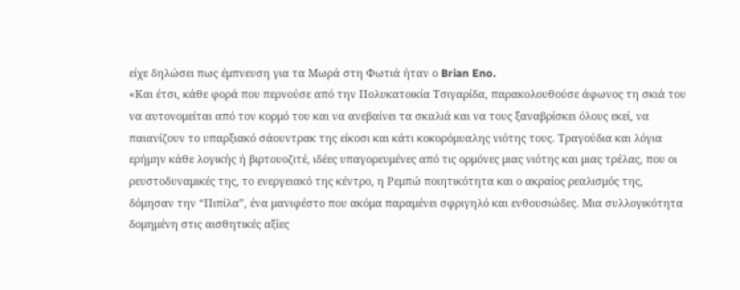είχε δηλώσει πως έμπνευση για τα Μωρά στη Φωτιά ήταν ο Brian Eno.
«Και έτσι, κάθε φορά που περνούσε από την Πολυκατοικία Τσιγαρίδα, παρακολουθούσε άφωνος τη σκιά του να αυτονομείται από τον κορμό του και να ανεβαίνει τα σκαλιά και να τους ξαναβρίσκει όλους εκεί, να παιανίζουν το υπαρξιακό σάουντρακ της είκοσι και κάτι κοκορόμυαλης νιότης τους. Τραγούδια και λόγια ερήμην κάθε λογικής ή βιρτουοζιτέ, ιδέες υπαγορευμένες από τις ορμόνες μιας νιότης και μιας τρέλας, που οι ρευστοδυναμικές της, το ενεργειακό της κέντρο, η Ρεμπώ ποιητικότητα και ο ακραίος ρεαλισμός της, δόμησαν την “Πιπίλα”, ένα μανιφέστο που ακόμα παραμένει σφριγηλό και ενθουσιώδες. Μια συλλογικότητα δομημένη στις αισθητικές αξίες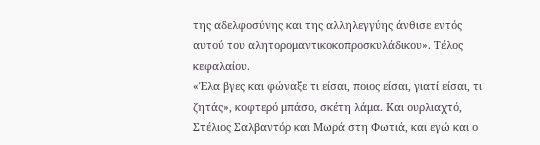της αδελφοσύνης και της αλληλεγγύης άνθισε εντός αυτού του αλητορομαντικοκοπροσκυλάδικου». Τέλος κεφαλαίου.
«Έλα βγες και φώναξε τι είσαι, ποιος είσαι, γιατί είσαι, τι ζητάς», κοφτερό μπάσο, σκέτη λάμα. Και ουρλιαχτό, Στέλιος Σαλβαντόρ και Μωρά στη Φωτιά, και εγώ και ο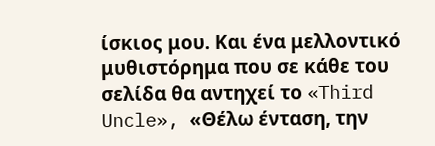ίσκιος μου. Και ένα μελλοντικό μυθιστόρημα που σε κάθε του σελίδα θα αντηχεί το «Third Uncle», «Θέλω ένταση, την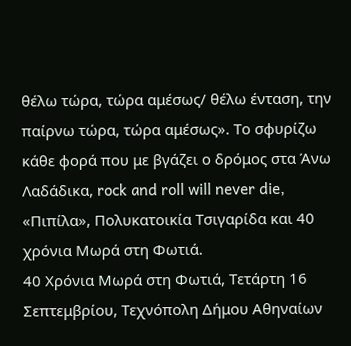θέλω τώρα, τώρα αμέσως/ θέλω ένταση, την παίρνω τώρα, τώρα αμέσως». Το σφυρίζω κάθε φορά που με βγάζει ο δρόμος στα Άνω Λαδάδικα, rock and roll will never die, «Πιπίλα», Πολυκατοικία Τσιγαρίδα και 40 χρόνια Μωρά στη Φωτιά.
40 Χρόνια Μωρά στη Φωτιά, Τετάρτη 16 Σεπτεμβρίου, Τεχνόπολη Δήμου Αθηναίων